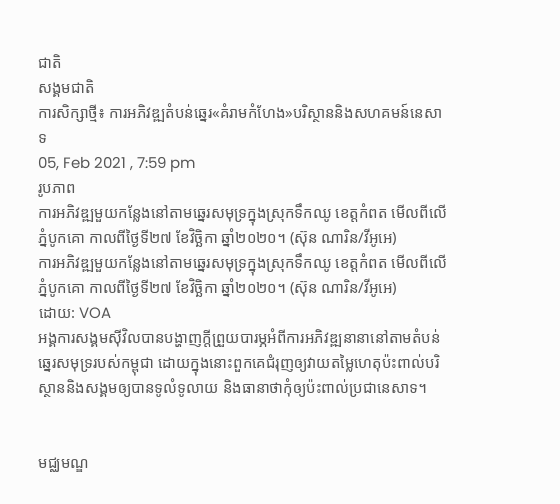ជាតិ
សង្គមជាតិ
ការសិក្សាថ្មី៖ ការអភិវឌ្ឍតំបន់ឆ្នេរ«គំរាមកំហែង»បរិស្ថាននិងសហគមន៍នេសាទ
05, Feb 2021 , 7:59 pm
រូបភាព
ការអភិវឌ្ឍមួយកន្លែងនៅតាមឆ្នេរសមុទ្រក្នុងស្រុកទឹកឈូ ខេត្តកំពត មើលពីលើភ្នំបូកគោ កាលពីថ្ងៃទី២៧ ខែវិច្ឆិកា ឆ្នាំ២០២០។ (ស៊ុន ណារិន/វីអូអេ)
ការអភិវឌ្ឍមួយកន្លែងនៅតាមឆ្នេរសមុទ្រក្នុងស្រុកទឹកឈូ ខេត្តកំពត មើលពីលើភ្នំបូកគោ កាលពីថ្ងៃទី២៧ ខែវិច្ឆិកា ឆ្នាំ២០២០។ (ស៊ុន ណារិន/វីអូអេ)
ដោយ: VOA
អង្គការសង្គមស៊ីវិលបានបង្ហាញក្តីព្រួយបារម្ភអំពីការអភិវឌ្ឍនានានៅតាមតំបន់ឆ្នេរសមុទ្ររបស់កម្ពុជា ដោយក្នុងនោះពួកគេជំរុញឲ្យវាយតម្លៃហេតុប៉ះពាល់បរិស្ថាននិងសង្គមឲ្យបានទូលំទូលាយ និងធានាថាកុំឲ្យប៉ះពាល់ប្រជានេសាទ។


មជ្ឈមណ្ឌ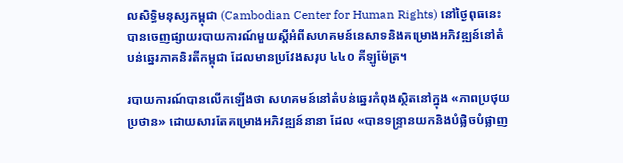លសិទ្ធិមនុស្សកម្ពុជា (Cambodian Center for Human Rights) នៅថ្ងៃពុធនេះ បានចេញផ្សាយរបាយការណ៍មួយស្តីអំពីសហគមន៍នេសាទនិងគម្រោងអភិវឌ្ឍន៍នៅតំបន់ឆ្នេរភាគនិរតីកម្ពុជា ដែលមានប្រវែងសរុប ៤៤០ គីឡូម៉ែត្រ។

របាយការណ៍បានលើកឡើងថា សហគមន៍នៅតំបន់ឆ្នេរកំពុងស្ថិតនៅក្នុង «ភាពប្រថុយប្រថាន» ដោយសារតែគម្រោងអភិវឌ្ឍន៍នានា ដែល «បានទន្ទ្រានយកនិងបំផ្លិចបំផ្លាញ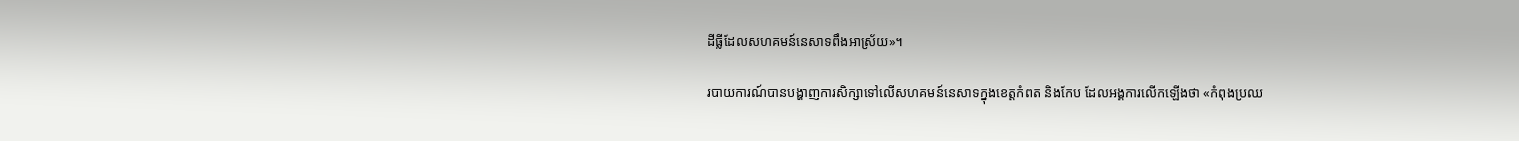ដីធ្លីដែលសហគមន៍នេសាទពឹងអាស្រ័យ»។

របាយការណ៍បានបង្ហាញការសិក្សាទៅលើសហគមន៍នេសាទក្នុងខេត្តកំពត និងកែប ដែលអង្គការលើកឡើងថា «កំពុងប្រឈ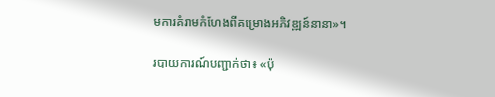មការគំរាមកំហែងពីគម្រោងអភិវឌ្ឍន៍នានា»។

របាយការណ៍បញ្ជាក់ថា៖ «ប៉ុ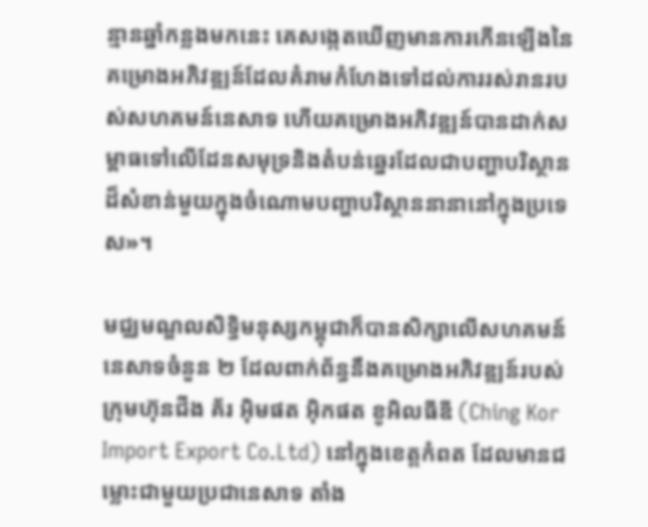ន្មានឆ្នាំកន្លងមកនេះ គេសង្កេតឃើញមានការកើនឡើងនៃគម្រោងអភិវឌ្ឍន៍ដែលគំរាមកំហែងទៅដល់ការរស់រានរបស់សហគមន៍នេសាទ ហើយគម្រោងអភិវឌ្ឍន៍បានដាក់សម្ពាធទៅលើដែនសមុទ្រនិងតំបន់ឆ្នេរដែលជាបញ្ហាបរិស្ថានដ៏សំខាន់មួយក្នុងចំណោមបញ្ហាបរិស្ថាននានានៅក្នុងប្រទេស»។

មជ្ឈមណ្ឌលសិទ្ធិមនុស្សកម្ពុជាក៏បានសិក្សាលើសហគមន៍នេសាទចំនួន ២ ដែលពាក់ព័ន្ធនឹងគម្រោងអភិវឌ្ឍន៍របស់ក្រុមហ៊ុនជីង គ័រ អ៊ិមផត អ៊ិកផត ខូអិលធីឌី (Ching Kor Import Export Co.Ltd) នៅក្នុងខេត្តកំពត ដែលមានជម្លោះជាមួយប្រជានេសាទ តាំង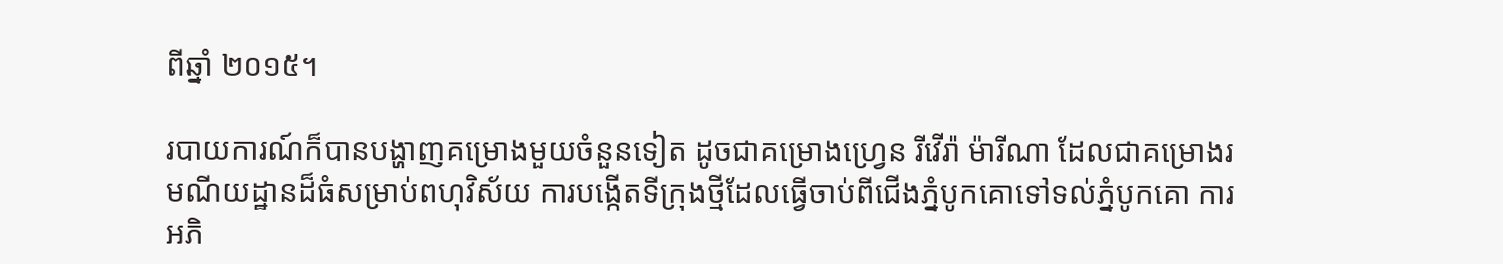ពីឆ្នាំ ២០១៥។

របាយការណ៍ក៏បានបង្ហាញគម្រោងមួយចំនួនទៀត ដូចជាគម្រោងហ្វ្រេន រីវើរ៉ា ម៉ារីណា ដែលជាគម្រោងរមណីយដ្ឋានដ៏ធំសម្រាប់ពហុវិស័យ ការបង្កើតទីក្រុងថ្មីដែលធ្វើចាប់ពីជើងភ្នំបូកគោទៅទល់ភ្នំបូកគោ ការអភិ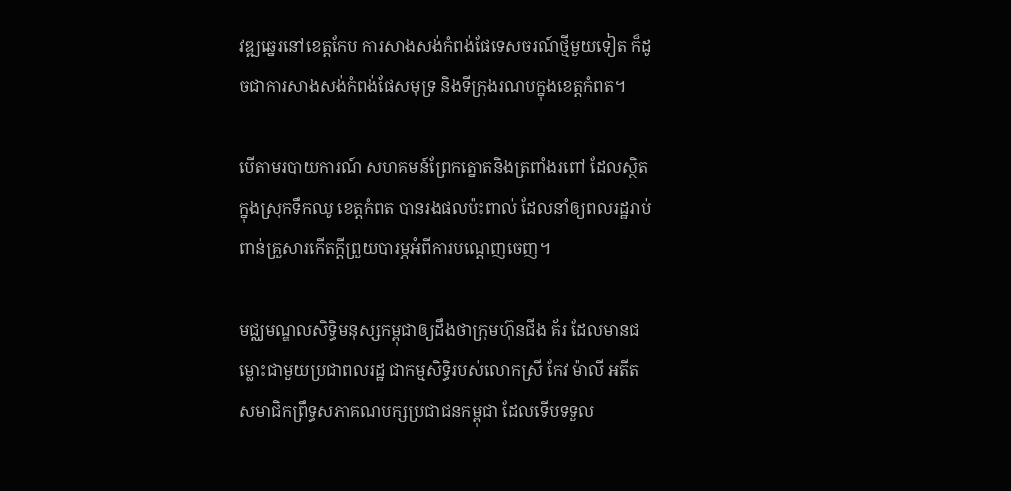វឌ្ឍឆ្នេរនៅខេត្តកែប ការសាងសង់កំពង់ផែទេសចរណ៍ថ្មីមួយទៀត ក៏ដូចជាការសាងសង់កំពង់ផែសមុទ្រ និងទីក្រុងរណបក្នុងខេត្តកំពត។

បើតាមរបាយការណ៍ សហគមន៍ព្រែកត្នោតនិងត្រពាំងរពៅ ដែលស្ថិតក្នុងស្រុកទឹកឈូ ខេត្តកំពត បានរងផលប៉ះពាល់ ដែលនាំឲ្យពលរដ្ឋរាប់ពាន់គ្រួសារកើតក្ដីព្រួយបារម្ភអំពីការបណ្តេញចេញ។

មជ្ឈមណ្ឌលសិទ្ធិមនុស្សកម្ពុជាឲ្យដឹងថាក្រុមហ៊ុនជីង គ័រ ដែលមានជម្លោះជាមួយប្រជាពលរដ្ឋ ជាកម្មសិទ្ធិរបស់លោកស្រី កែវ ម៉ាលី អតីតសមាជិកព្រឹទ្ធសភាគណបក្សប្រជាជនកម្ពុជា ដែលទើបទទួល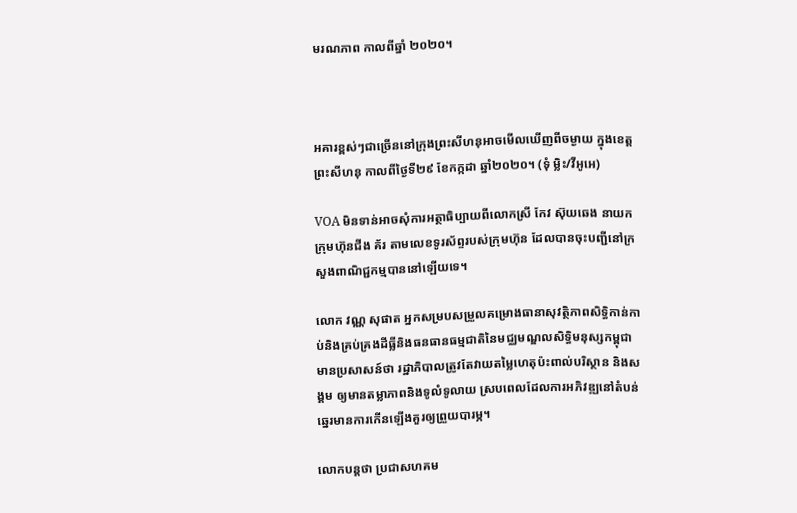មរណភាព កាលពីឆ្នាំ ២០២០។



អគារខ្ពស់ៗជាច្រើននៅក្រុងព្រះសីហនុអាចមើលឃើញពីចម្ងាយ ក្នុងខេត្តព្រះសីហនុ កាលពីថ្ងៃទី២៩ ខែកក្កដា ឆ្នាំ២០២០។ (ទុំ ម្លិះ/វីអូអេ)

VOA មិនទាន់អាចសុំការអត្ថាធិប្បាយពីលោកស្រី កែវ ស៊ុយឆេង នាយកក្រុមហ៊ុនជីង គ័រ តាមលេខទូរស័ព្ទរបស់ក្រុមហ៊ុន ដែលបានចុះបញ្ជីនៅក្រសួងពាណិជ្ជកម្មបាននៅឡើយទេ។

លោក វណ្ណ សុផាត អ្នកសម្របសម្រួលគម្រោងធានាសុវត្ថិភាពសិទ្ធិកាន់កាប់និងគ្រប់គ្រងដីធ្លីនិងធនធានធម្មជាតិនៃមជ្ឈមណ្ឌលសិទ្ធិមនុស្សកម្ពុជា មានប្រសាសន៍ថា រដ្ឋាភិបាលត្រូវតែវាយតម្លៃហេតុប៉ះពាល់បរិស្ថាន និងសង្គម ឲ្យមានតម្លាភាពនិងទូលំទូលាយ ស្របពេលដែលការអភិវឌ្ឍនៅតំបន់ឆ្នេរមានការកើនឡើងគួរឲ្យព្រួយបារម្ភ។

លោកបន្តថា ប្រជាសហគម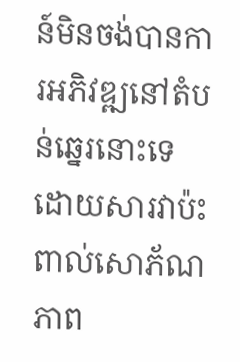ន៍មិនចង់បានការអភិវឌ្ឍនៅតំបន់ឆ្នេរនោះទេ ដោយសារវាប៉ះពាល់សោភ័ណភាព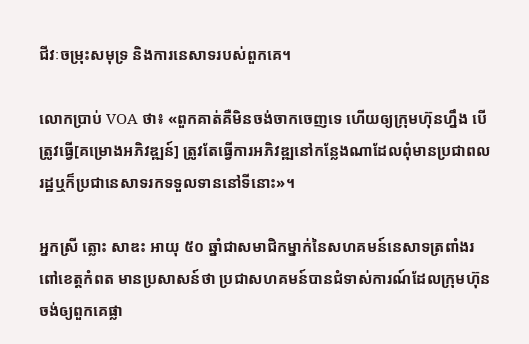ជីវៈចម្រុះសមុទ្រ និងការនេសាទរបស់ពួកគេ។

លោកប្រាប់ VOA ថា៖ «ពួកគាត់គឺមិនចង់ចាកចេញទេ ហើយឲ្យក្រុមហ៊ុនហ្នឹង បើត្រូវធ្វើ[គម្រោងអភិវឌ្ឍន៍] ត្រូវតែធ្វើការអភិវឌ្ឍនៅកន្លែងណាដែលពុំមានប្រជាពលរដ្ឋឬក៏ប្រជានេសាទរកទទួលទាននៅទីនោះ»។

អ្នកស្រី ត្លោះ សាឌះ អាយុ ៥០ ឆ្នាំជាសមាជិកម្នាក់នៃសហគមន៍នេសាទត្រពាំងរពៅខេត្តកំពត មានប្រសាសន៍ថា ប្រជាសហគមន៍បានជំទាស់ការណ៍ដែលក្រុមហ៊ុនចង់ឲ្យពួកគេផ្លា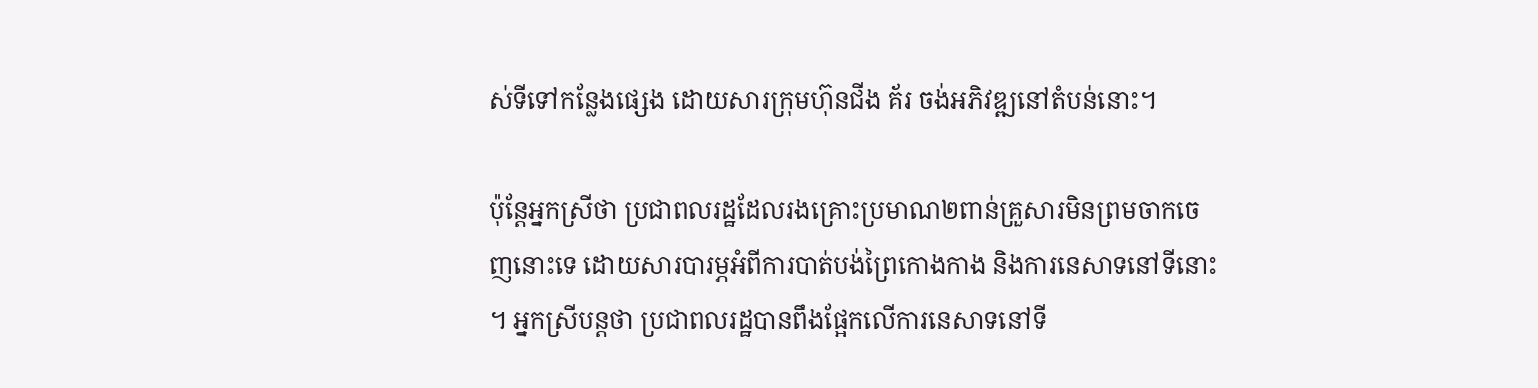ស់ទីទៅកន្លែងផ្សេង ដោយសារក្រុមហ៊ុនជីង គ័រ ចង់អភិវឌ្ឍនៅតំបន់នោះ។

ប៉ុន្តែអ្នកស្រីថា ប្រជាពលរដ្ឋដែលរងគ្រោះប្រមាណ២ពាន់គ្រួសារមិនព្រមចាកចេញនោះទេ ដោយសារបារម្ភអំពីការបាត់បង់ព្រៃកោងកាង និងការនេសាទនៅទីនោះ។ អ្នកស្រីបន្តថា ប្រជាពលរដ្ឋបានពឹងផ្អែកលើការនេសាទនៅទី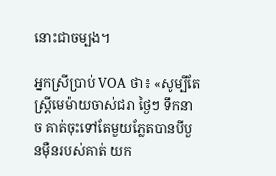នោះជាចម្បង។

អ្នកស្រីប្រាប់ VOA ថា៖ «សូម្បីតែស្ត្រីមេម៉ាយចាស់ជរា ថ្ងៃៗ ទឹកនាច គាត់ចុះទៅតែមួយភ្លែតបានបីបួនម៉ឺនរបស់គាត់ យក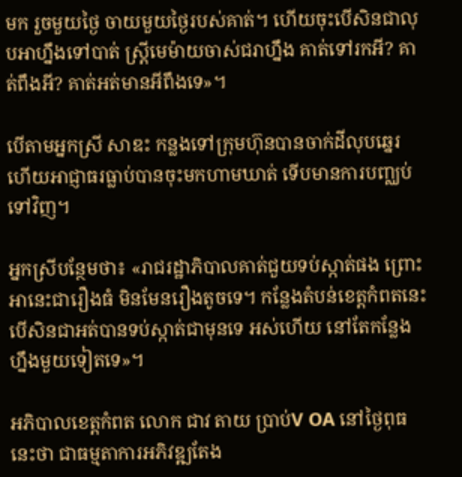មក រួចមួយថ្ងៃ ចាយមួយថ្ងៃរបស់គាត់។ ហើយចុះបើសិនជាលុបអាហ្នឹងទៅបាត់ ស្ត្រីមេម៉ាយចាស់ជរាហ្នឹង គាត់ទៅរកអី? គាត់ពឹងអី? គាត់អត់មានអីពឹងទេ»។

បើតាមអ្នកស្រី សាឌះ កន្លងទៅក្រុមហ៊ុនបានចាក់ដីលុបឆ្នេរ ហើយអាជ្ញាធរធ្លាប់បានចុះមកហាមឃាត់ ទើបមានការបញ្ឈប់ទៅវិញ។

អ្នកស្រីបន្ថែមថា៖ «រាជរដ្ឋាភិបាលគាត់ជួយទប់ស្កាត់ផង ព្រោះអានេះជារឿងធំ មិនមែនរឿងតូចទេ។ កន្លែងតំបន់ខេត្តកំពតនេះ បើសិនជាអត់បានទប់ស្កាត់ជាមុនទេ អស់ហើយ នៅតែកន្លែងហ្នឹងមួយទៀតទេ»។

អភិបាលខេត្តកំពត លោក ជាវ តាយ ប្រាប់V OA នៅថ្ងៃពុធនេះថា ជាធម្មតាការអភិវឌ្ឍតែង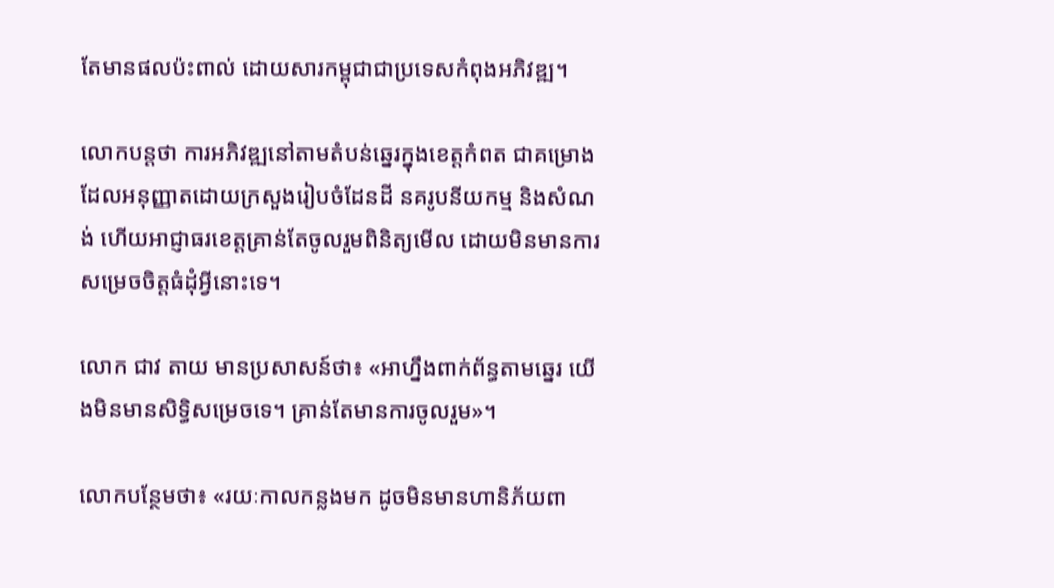តែមានផលប៉ះពាល់ ដោយសារកម្ពុជាជាប្រទេសកំពុងអភិវឌ្ឍ។

លោកបន្តថា ការអភិវឌ្ឍនៅតាមតំបន់ឆ្នេរក្នុងខេត្តកំពត ជាគម្រោងដែលអនុញ្ញាតដោយក្រសួងរៀបចំដែនដី នគរូបនីយកម្ម និងសំណង់ ហើយអាជ្ញាធរខេត្តគ្រាន់តែចូលរួមពិនិត្យមើល ដោយមិនមានការសម្រេចចិត្តធំដុំអ្វីនោះទេ។

លោក ជាវ តាយ មានប្រសាសន៍ថា៖ «អាហ្នឹងពាក់ព័ន្ធតាមឆ្នេរ យើងមិនមានសិទ្ធិសម្រេចទេ។ គ្រាន់តែមានការចូលរួម»។

លោកបន្ថែមថា៖ «រយៈកាលកន្លងមក ដូចមិនមានហានិភ័យពា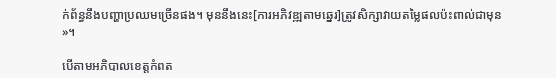ក់ព័ន្ធនឹងបញ្ហាប្រឈមច្រើនផង។ មុននឹងនេះ[ការអភិវឌ្ឍតាមឆ្នេរ]ត្រូវសិក្សាវាយតម្លៃផលប៉ះពាល់ជាមុន»។

បើតាមអភិបាលខេត្តកំពត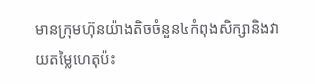មានក្រុមហ៊ុនយ៉ាងតិចចំនួន៤កំពុងសិក្សានិងវាយតម្លៃហេតុប៉ះ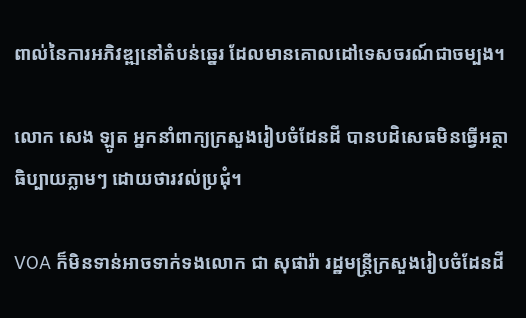ពាល់នៃការអភិវឌ្ឍនៅតំបន់ឆ្នេរ ដែលមានគោលដៅទេសចរណ៍ជាចម្បង។

លោក សេង ឡូត អ្នកនាំពាក្យក្រសួងរៀបចំដែនដី បានបដិសេធមិនធ្វើអត្ថាធិប្បាយភ្លាមៗ ដោយថារវល់ប្រជុំ។

VOA ក៏មិនទាន់អាចទាក់ទងលោក ជា សុផារ៉ា រដ្ឋមន្ត្រីក្រសួងរៀបចំដែនដី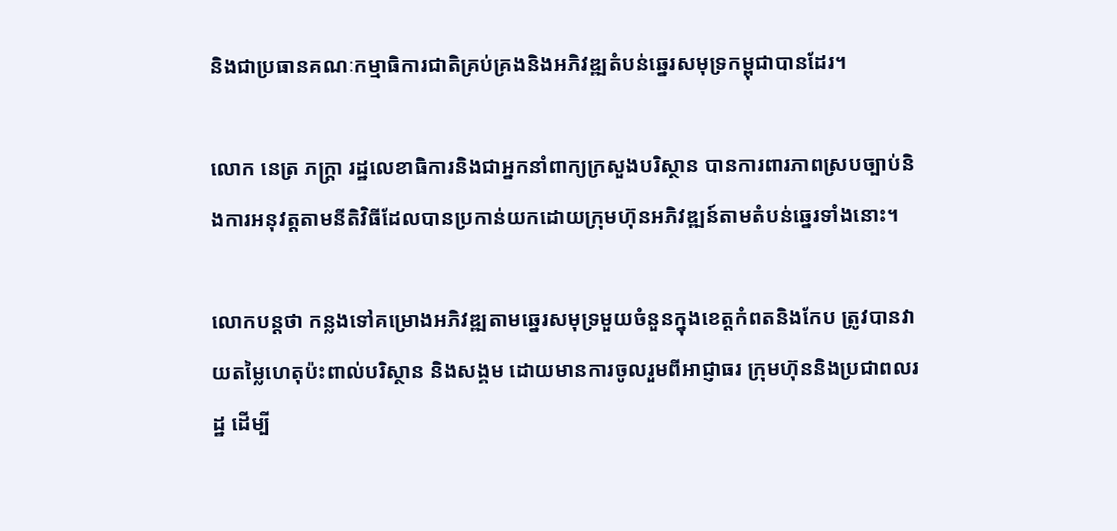និងជាប្រធានគណៈកម្មាធិការជាតិគ្រប់គ្រងនិងអភិវឌ្ឍតំបន់ឆ្នេរសមុទ្រកម្ពុជាបានដែរ។

លោក នេត្រ ភក្ត្រា រដ្ឋលេខាធិការនិងជាអ្នកនាំពាក្យក្រសួងបរិស្ថាន បានការពារភាពស្របច្បាប់និងការអនុវត្តតាមនីតិវិធីដែលបានប្រកាន់យកដោយក្រុមហ៊ុនអភិវឌ្ឍន៍តាមតំបន់ឆ្នេរទាំងនោះ។

លោកបន្តថា កន្លងទៅគម្រោងអភិវឌ្ឍតាមឆ្នេរសមុទ្រមួយចំនួនក្នុងខេត្តកំពតនិងកែប ត្រូវបានវាយតម្លៃហេតុប៉ះពាល់បរិស្ថាន និងសង្គម ដោយមានការចូលរួមពីអាជ្ញាធរ ក្រុមហ៊ុននិងប្រជាពលរដ្ឋ ដើម្បី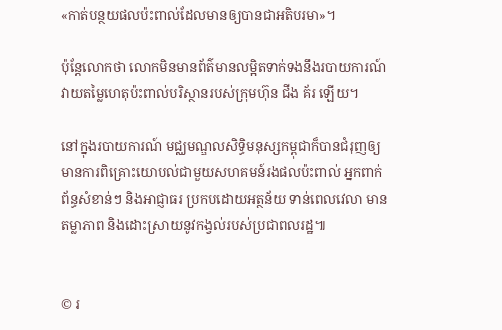«កាត់បន្ថយផលប៉ះពាល់ដែលមានឲ្យបានជាអតិបរមា»។

ប៉ុន្តែលោកថា លោកមិនមានព័ត៌មានលម្អិតទាក់ទងនឹងរបាយការណ៍វាយតម្លៃហេតុប៉ះពាល់បរិស្ថានរបស់ក្រុមហ៊ុន ជីង គ័រ ឡើយ។

នៅក្នុងរបាយការណ៍ មជ្ឈមណ្ឌលសិទ្ធិមនុស្សកម្ពុជាក៏បានជំរុញឲ្យមានការពិគ្រោះយោបល់ជាមួយសហគមន៍រងផលប៉ះពាល់ អ្នកពាក់ព័ន្ធសំខាន់ៗ និងអាជ្ញាធរ ប្រកបដោយអត្ថន័យ ទាន់ពេលវេលា មានតម្លាភាព និងដោះស្រាយនូវកង្វល់របស់ប្រជាពលរដ្ឋ៕


© រ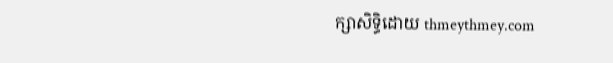ក្សាសិទ្ធិដោយ thmeythmey.com